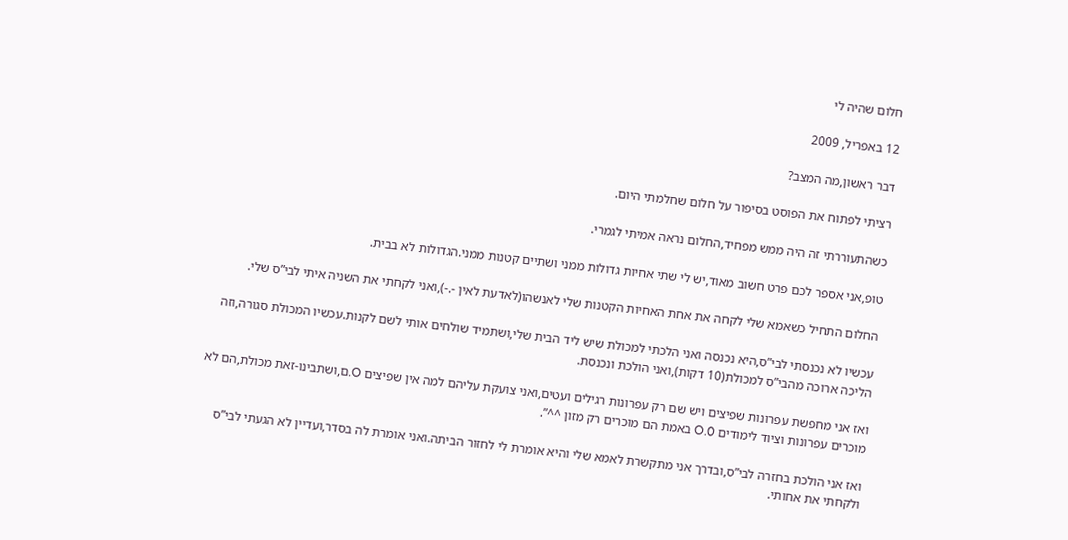חלום שהיה לי

12 באפריל, 2009

דבר ראשון,מה המצב?

רציתי לפתוח את הפוסט בסיפור על חלום שחלמתי היום.

כשהתעוררתי זה היה ממש מפחיד,החלום נראה אמיתי לגמרי.

טופ,אני אספר לכם פרט חשוב מאוד,יש לי שתי אחיות גדולות ממני ושתיים קטנות ממני.הגדולות לא בבית.

החלום התחיל כשאמא שלי לקחה את אחת האחיות הקטנות שלי לאנשהו(לאדעת לאין -.-),ואני לקחתי את השניה איתי לבי”ס שלי.

עכשיו לא נכנסתי לבי”ס,היא נכנסה ואני הלכתי למכולת שיש ליד הבית שלי,ושתמיד שולחים אותי לשם לקנות.עכשיו המכולת סגורה,וזה הליכה ארוכה מהבי”ס למכולת(10 דקות),ואני הולכת ונכנסת.

ואז אני מחפשת עפרונות שפיצים ויש שם רק עפרונות רגילים ועטים,ואני צועקת עליהם למה אין שפיצים O.ם,ושתבינו-זאת מכולת,הם לא מוכרים עפרונות וציוד לימודים 0.O באמת הם מוכרים רק מזון ^^”.

ואז אני הולכת בחזרה לבי”ס,ובדרך אני מתקשרת לאמא שלי והיא אומרת לי לחזור הביתה.ואני אומרת לה בסדר,ועדיין לא הגעתי לבי”ס ולקחתי את אחותי.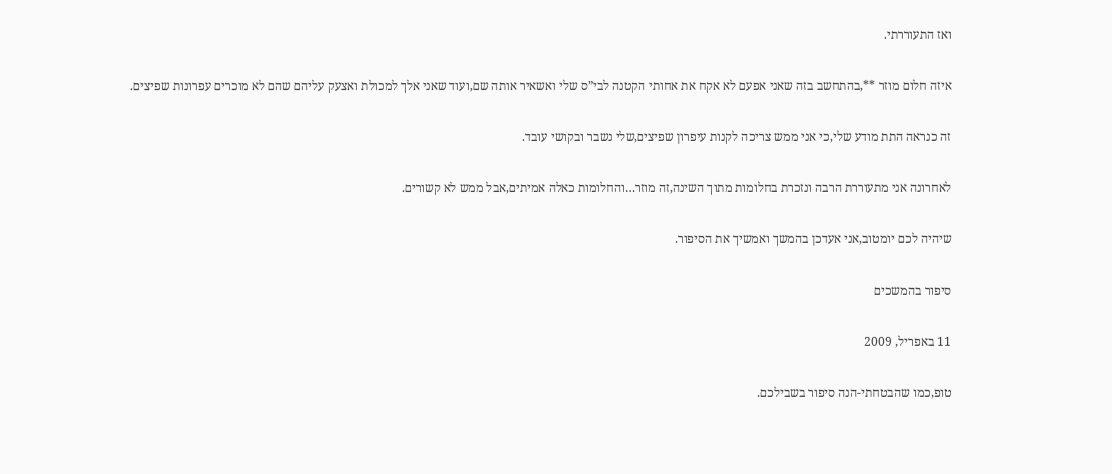ואז התעוררתי.

איזה חלום מוזר **,בהתחשב בזה שאני אפעם לא אקח את אחותי הקטנה לבי”ס שלי ואשאיר אותה שם,ועוד שאני אלך למכולת ואצעק עליהם שהם לא מוכרים עפרונות שפיצים.

זה כנראה התת מודע שלי,כי אני ממש צריכה לקנות עיפרון שפיצים,שלי נשבר ובקושי עובד.

לאחרונה אני מתעוררת הרבה ונזכרת בחלומות מתוך השינה,זה מוזר…והחלומות כאלה אמיתים,אבל ממש לא קשורים.

שיהיה לכם יומטוב,אני אעדכן בהמשך ואמשיך את הסיפור.

סיפור בהמשכים

11 באפריל, 2009

טופ,כמו שהבטחתי-הנה סיפור בשבילכם.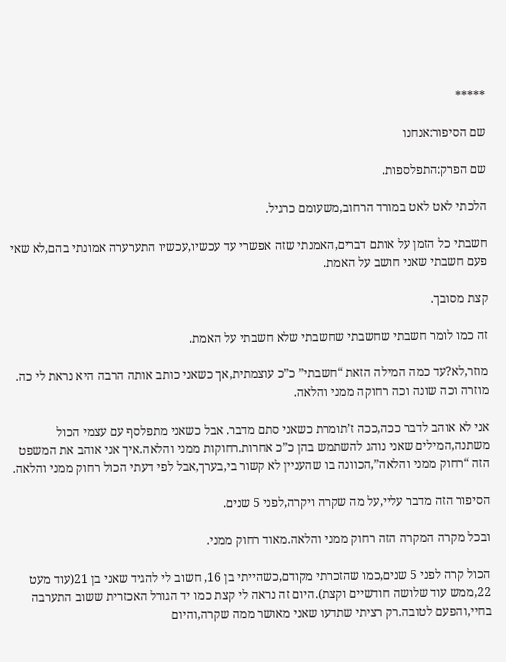*****

שם הסיפור:אנחנו

שם הפרק:התפלספות.

הלכתי לאט לאט במורד הרחוב,משעומם כרגיל.

חשבתי כל הזמן על אותם דברים,האמנתי שזה אפשרי עד עכשיו,עכשיו התערערה אמונתי בהם,לא שאי פעם חשבתי שאני חושב על האמת.

קצת מסובך.

זה כמו לומר חשבתי שחשבתי שחשבתי שלא חשבתי על האמת.

מוזר,לא?עד כמה המילה הזאת “חשבתי” כ”כ עוצמתית,אך כשאני כותב אותה הרבה היא נראת לי כה. מוזרה וכה שונה וכה רחוקה ממני והלאה.

אני לא אוהב לדבר ככה,ככה ז’תומרת כשאני סתם מדבר. אבל כשאני מתפלסף עם עצמי הכול משתנה,המילים שאני נוהג להשתמש בהן כ”כ אחרות.רחוקות ממני והלאה.איך אני אוהב את המשפט הזה “רחוק ממני והלאה”,הכוונה בו שהעניין לא קשור בי,בערך,אבל לפי דעתי הכול רחוק ממני והלאה.

הסיפור הזה מדבר עליי,על מה שקרה ויקרה,לפני 5 שנים.

ובכל מקרה המקרה הזה רחוק ממני והלאה.מאוד רחוק ממני.

הכול קרה לפני 5 שנים,כמו שהזכרתי מקודם,כשהייתי בן 16, חשוב לי להגיד שאני בן 21(עוד מעט 22,ממש עוד שלושה חודשיים וקצת).היום זה נראה לי קצת כמו יד הגורל האכזרית ששוב התערבה בחיי,והפעם לטובה.רק רציתי שתדעו שאני מאושר ממה שקרה,והיום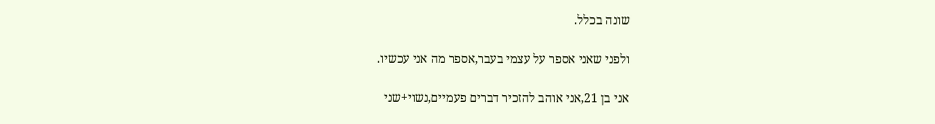שונה בכלל.

ולפני שאני אספר על עצמי בעבר,אספר מה אני עכשיו.

אני בן 21,אני אוהב להזכיר דברים פעמיים,נשוי+שני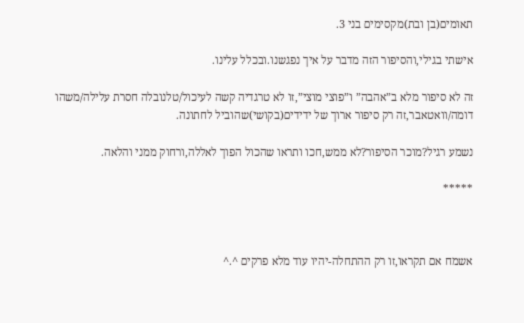תאומים(בן ובת)מקסימים בני 3.

אישתי בגילי,והסיפור הזה מדבר על איך נפגשנו.ובכלל עלינו.

זה לא סיפור מלא ב”אהבה” ו”פוצי מוצי”,זו לא טרגדיה קשה לעיכול/טלנובלה חסרת עלילה/משהו דומה/וואטאבר,זה רק סיפור ארוך של ידידים(בקושי)שהוביל לחתונה.

נשמע רגיל?מוכר הסיפור?לא ממש,חכו ותראו שהכול הפוך לאללה,ורחוק ממני והלאה.

*****



אשמח אם תקראו,זו רק ההתחלה-יהיו עוד מלא פרקים ^.^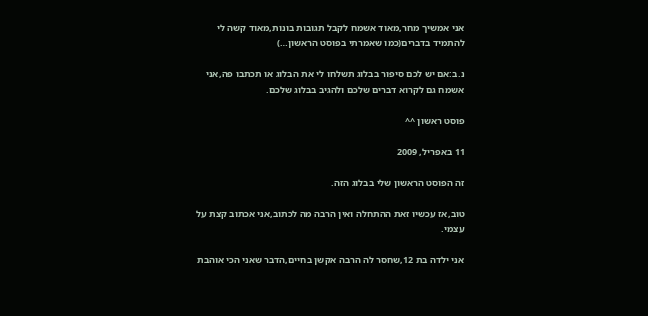אני אמשיך מחר,מאוד אשמח לקבל תגובות בונות,מאוד קשה לי להתמיד בדברים(כמו שאמרתי בפוסט הראשון…)

נ.ב:אם יש לכם סיפור בבלוג תשלחו לי את הבלוג או תכתבו פה,אני אשמח גם לקרוא דברים שלכם ולהגיב בבלוג שלכם.

פוסט ראשון ^^

11 באפריל, 2009

זה הפוסט הראשון שלי בבלוג הזה.

טוב,אז עכשיו זאת ההתחלה ואין הרבה מה לכתוב,אני אכתוב קצת על עצמי.

אני ילדה בת 12,שחסר לה הרבה אקשן בחיים,הדבר שאני הכי אוהבת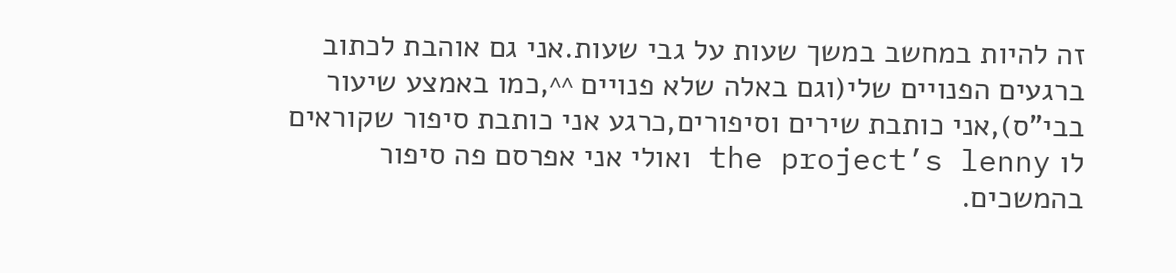זה להיות במחשב במשך שעות על גבי שעות.אני גם אוהבת לכתוב ברגעים הפנויים שלי(וגם באלה שלא פנויים ^^,כמו באמצע שיעור בבי”ס),אני כותבת שירים וסיפורים,כרגע אני כותבת סיפור שקוראים לו the project’s lenny ואולי אני אפרסם פה סיפור בהמשכים.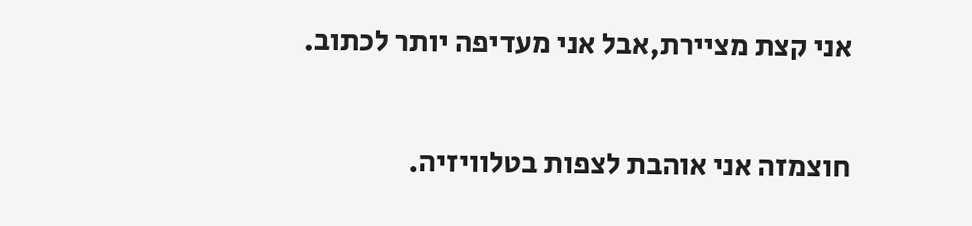אני קצת מציירת,אבל אני מעדיפה יותר לכתוב.

חוצמזה אני אוהבת לצפות בטלוויזיה.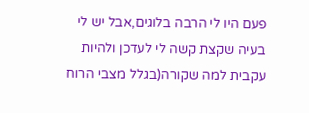פעם היו לי הרבה בלוגים,אבל יש לי בעיה שקצת קשה לי לעדכן ולהיות עקבית למה שקורה(בגלל מצבי הרוח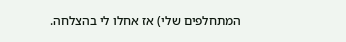המתחלפים שלי) אז אחלו לי בהצלחה.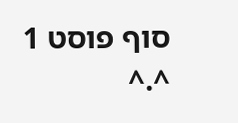סוף פוסט 1 ^.^